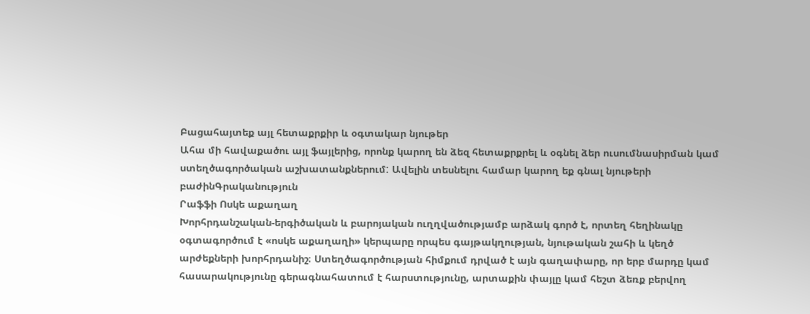Բացահայտեք այլ հետաքրքիր և օգտակար նյութեր
Ահա մի հավաքածու այլ ֆայլերից, որոնք կարող են ձեզ հետաքրքրել և օգնել ձեր ուսումնասիրման կամ ստեղծագործական աշխատանքներում: Ավելին տեսնելու համար կարող եք գնալ նյութերի բաժինԳրականություն
Րաֆֆի Ոսկե աքաղաղ
Խորհրդանշական-երգիծական և բարոյական ուղղվածությամբ արձակ գործ է, որտեղ հեղինակը օգտագործում է «ոսկե աքաղաղի» կերպարը որպես գայթակղության, նյութական շահի և կեղծ արժեքների խորհրդանիշ։ Ստեղծագործության հիմքում դրված է այն գաղափարը, որ երբ մարդը կամ հասարակությունը գերագնահատում է հարստությունը, արտաքին փայլը կամ հեշտ ձեռք բերվող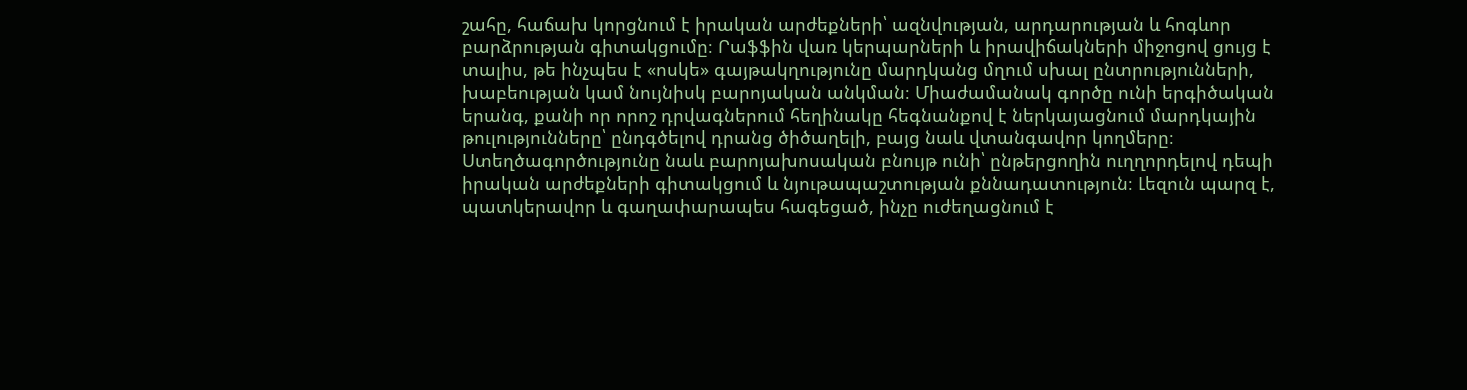շահը, հաճախ կորցնում է իրական արժեքների՝ ազնվության, արդարության և հոգևոր բարձրության գիտակցումը։ Րաֆֆին վառ կերպարների և իրավիճակների միջոցով ցույց է տալիս, թե ինչպես է «ոսկե» գայթակղությունը մարդկանց մղում սխալ ընտրությունների, խաբեության կամ նույնիսկ բարոյական անկման։ Միաժամանակ գործը ունի երգիծական երանգ, քանի որ որոշ դրվագներում հեղինակը հեգնանքով է ներկայացնում մարդկային թուլությունները՝ ընդգծելով դրանց ծիծաղելի, բայց նաև վտանգավոր կողմերը։ Ստեղծագործությունը նաև բարոյախոսական բնույթ ունի՝ ընթերցողին ուղղորդելով դեպի իրական արժեքների գիտակցում և նյութապաշտության քննադատություն։ Լեզուն պարզ է, պատկերավոր և գաղափարապես հագեցած, ինչը ուժեղացնում է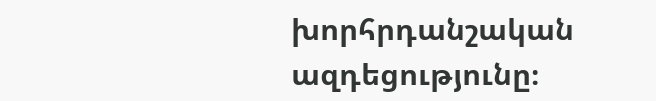խորհրդանշական ազդեցությունը։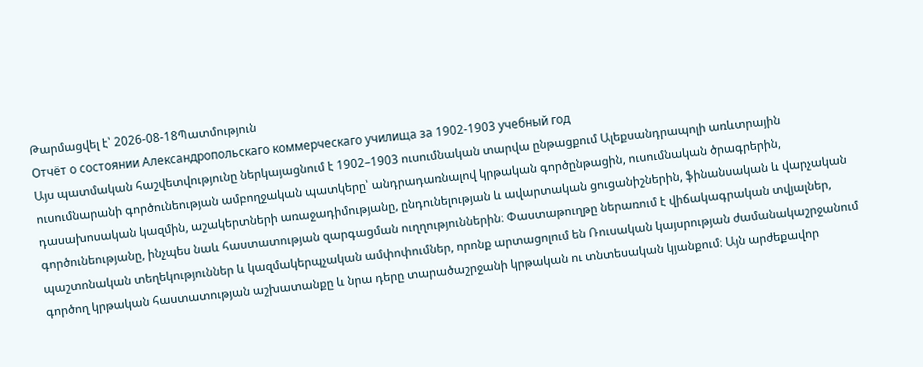Թարմացվել է՝ 2026-08-18Պատմություն
Отчёт о состоянии Александропольскаго коммерческаго училища за 1902-1903 учебный год
Այս պատմական հաշվետվությունը ներկայացնում է 1902–1903 ուսումնական տարվա ընթացքում Ալեքսանդրապոլի առևտրային ուսումնարանի գործունեության ամբողջական պատկերը՝ անդրադառնալով կրթական գործընթացին, ուսումնական ծրագրերին, դասախոսական կազմին, աշակերտների առաջադիմությանը, ընդունելության և ավարտական ցուցանիշներին, ֆինանսական և վարչական գործունեությանը, ինչպես նաև հաստատության զարգացման ուղղություններին։ Փաստաթուղթը ներառում է վիճակագրական տվյալներ, պաշտոնական տեղեկություններ և կազմակերպչական ամփոփումներ, որոնք արտացոլում են Ռուսական կայսրության ժամանակաշրջանում գործող կրթական հաստատության աշխատանքը և նրա դերը տարածաշրջանի կրթական ու տնտեսական կյանքում։ Այն արժեքավոր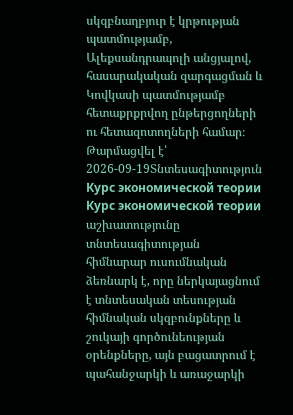սկզբնաղբյուր է կրթության պատմությամբ, Ալեքսանդրապոլի անցյալով, հասարակական զարգացման և Կովկասի պատմությամբ հետաքրքրվող ընթերցողների ու հետազոտողների համար։
Թարմացվել է՝ 2026-09-19Տնտեսագիտություն
Курс экономической теории
Курс экономической теории աշխատությունը տնտեսագիտության հիմնարար ուսումնական ձեռնարկ է, որը ներկայացնում է տնտեսական տեսության հիմնական սկզբունքները և շուկայի գործունեության օրենքները, այն բացատրում է պահանջարկի և առաջարկի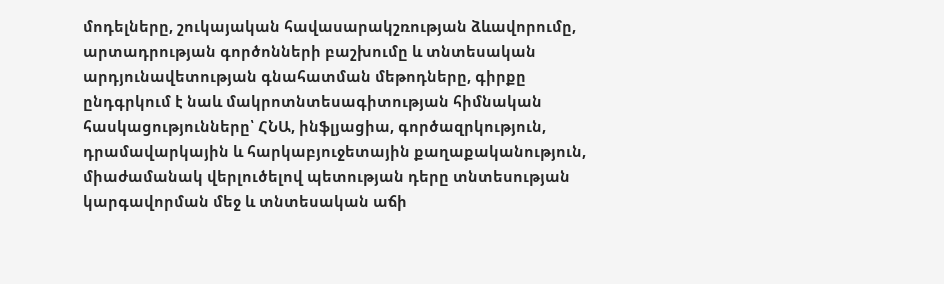մոդելները, շուկայական հավասարակշռության ձևավորումը, արտադրության գործոնների բաշխումը և տնտեսական արդյունավետության գնահատման մեթոդները, գիրքը ընդգրկում է նաև մակրոտնտեսագիտության հիմնական հասկացությունները՝ ՀՆԱ, ինֆլյացիա, գործազրկություն, դրամավարկային և հարկաբյուջետային քաղաքականություն, միաժամանակ վերլուծելով պետության դերը տնտեսության կարգավորման մեջ և տնտեսական աճի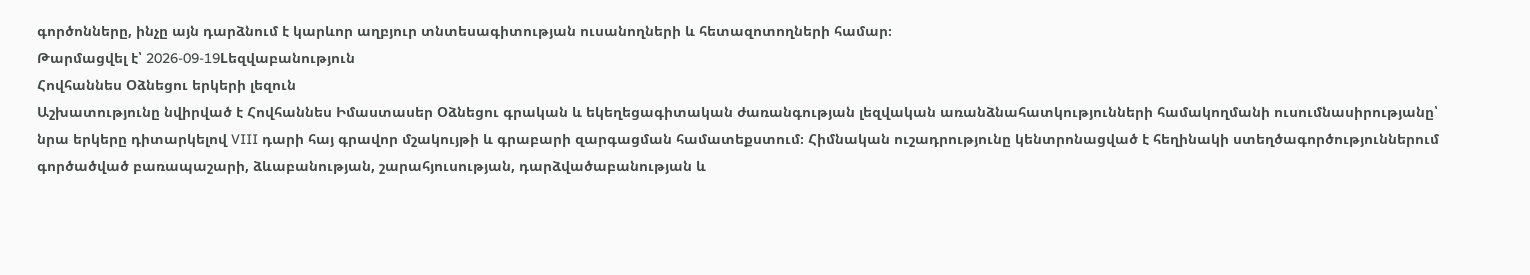գործոնները, ինչը այն դարձնում է կարևոր աղբյուր տնտեսագիտության ուսանողների և հետազոտողների համար։
Թարմացվել է՝ 2026-09-19Lեզվաբանություն
Հովհաննես Օձնեցու երկերի լեզուն
Աշխատությունը նվիրված է Հովհաննես Իմաստասեր Օձնեցու գրական և եկեղեցագիտական ժառանգության լեզվական առանձնահատկությունների համակողմանի ուսումնասիրությանը՝ նրա երկերը դիտարկելով VIII դարի հայ գրավոր մշակույթի և գրաբարի զարգացման համատեքստում։ Հիմնական ուշադրությունը կենտրոնացված է հեղինակի ստեղծագործություններում գործածված բառապաշարի, ձևաբանության, շարահյուսության, դարձվածաբանության և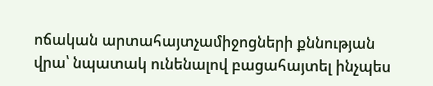ոճական արտահայտչամիջոցների քննության վրա՝ նպատակ ունենալով բացահայտել ինչպես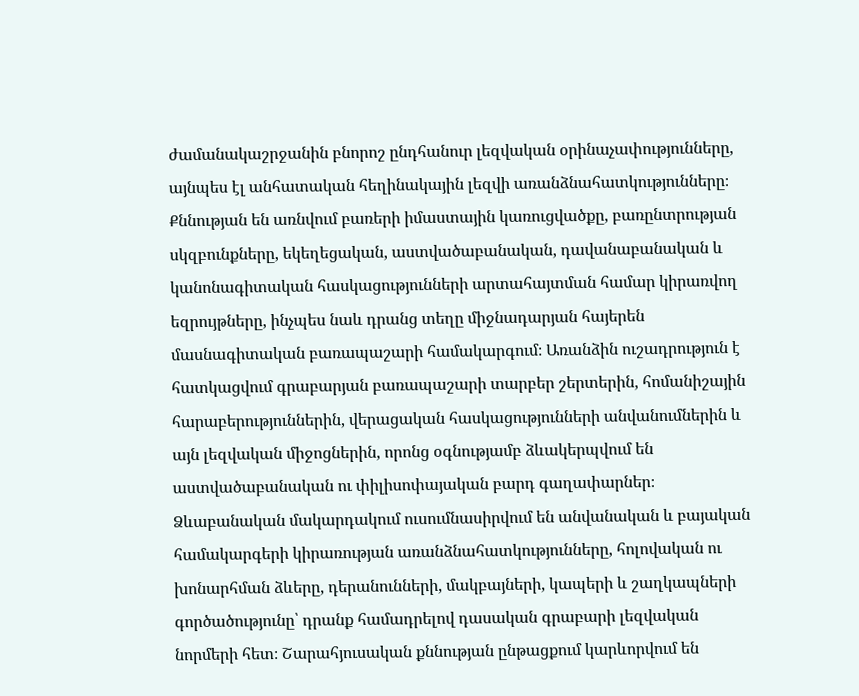ժամանակաշրջանին բնորոշ ընդհանուր լեզվական օրինաչափությունները, այնպես էլ անհատական հեղինակային լեզվի առանձնահատկությունները։ Քննության են առնվում բառերի իմաստային կառուցվածքը, բառընտրության սկզբունքները, եկեղեցական, աստվածաբանական, դավանաբանական և կանոնագիտական հասկացությունների արտահայտման համար կիրառվող եզրույթները, ինչպես նաև դրանց տեղը միջնադարյան հայերեն մասնագիտական բառապաշարի համակարգում։ Առանձին ուշադրություն է հատկացվում գրաբարյան բառապաշարի տարբեր շերտերին, հոմանիշային հարաբերություններին, վերացական հասկացությունների անվանումներին և այն լեզվական միջոցներին, որոնց օգնությամբ ձևակերպվում են աստվածաբանական ու փիլիսոփայական բարդ գաղափարներ։ Ձևաբանական մակարդակում ուսումնասիրվում են անվանական և բայական համակարգերի կիրառության առանձնահատկությունները, հոլովական ու խոնարհման ձևերը, դերանունների, մակբայների, կապերի և շաղկապների գործածությունը՝ դրանք համադրելով դասական գրաբարի լեզվական նորմերի հետ։ Շարահյուսական քննության ընթացքում կարևորվում են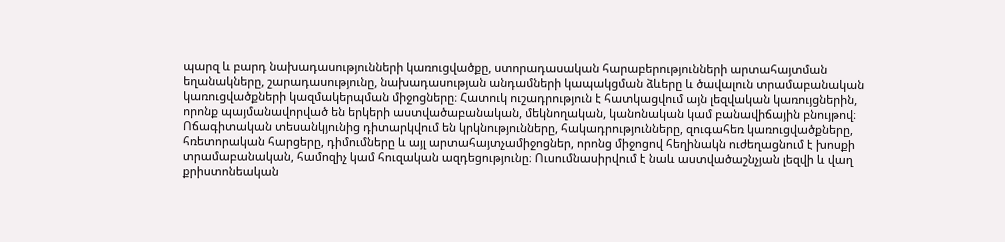պարզ և բարդ նախադասությունների կառուցվածքը, ստորադասական հարաբերությունների արտահայտման եղանակները, շարադասությունը, նախադասության անդամների կապակցման ձևերը և ծավալուն տրամաբանական կառուցվածքների կազմակերպման միջոցները։ Հատուկ ուշադրություն է հատկացվում այն լեզվական կառույցներին, որոնք պայմանավորված են երկերի աստվածաբանական, մեկնողական, կանոնական կամ բանավիճային բնույթով։ Ոճագիտական տեսանկյունից դիտարկվում են կրկնությունները, հակադրությունները, զուգահեռ կառուցվածքները, հռետորական հարցերը, դիմումները և այլ արտահայտչամիջոցներ, որոնց միջոցով հեղինակն ուժեղացնում է խոսքի տրամաբանական, համոզիչ կամ հուզական ազդեցությունը։ Ուսումնասիրվում է նաև աստվածաշնչյան լեզվի և վաղ քրիստոնեական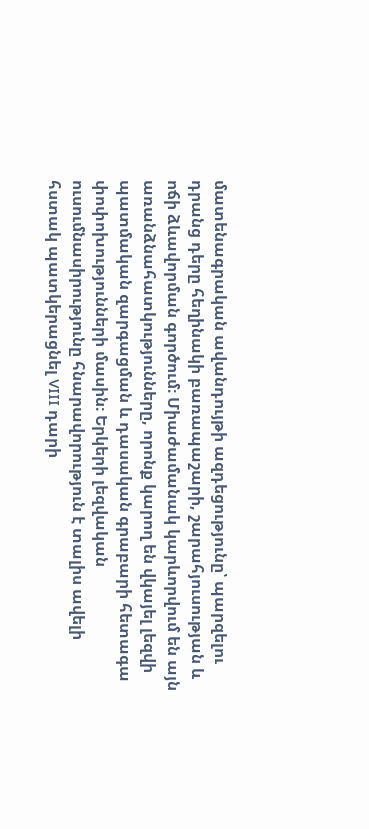մատենագրական ավանդույթի ազդեցությունը՝ պարզելու դրանց դերը հեղինակի բառապաշարի, շարահյուսության և ոճի ձևավորման գործում։ Միաժամանակ կարևորվում են այն առանձնահատկությունները, որոնք կարող են վկայել լեզվի պատմական զարգացման և դասական գրաբարի հետագա փոփոխությունների մասին։ Երկերի լեզվական ուսումնասիրությունը հնարավորություն է տալիս ավելի հստակ պատկերացնել VIII դարի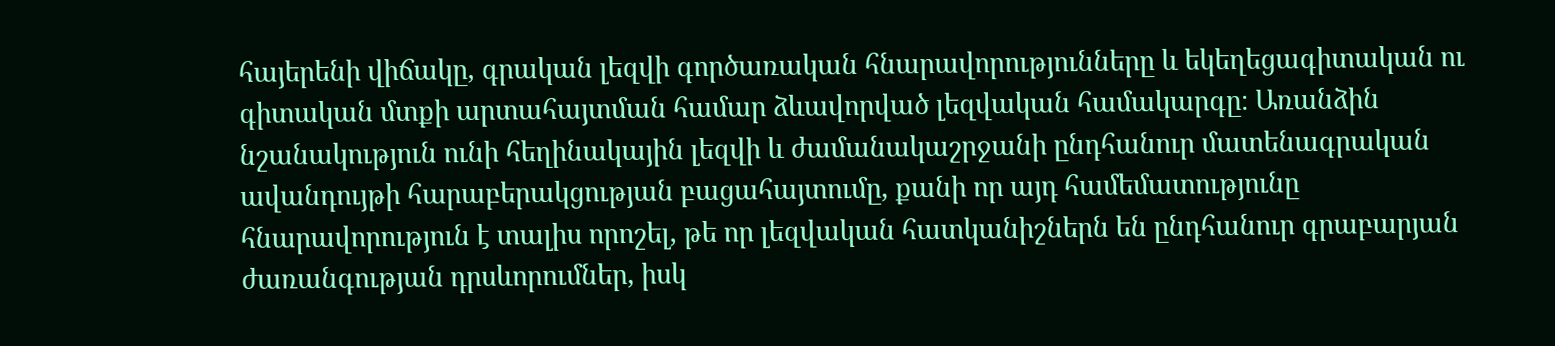հայերենի վիճակը, գրական լեզվի գործառական հնարավորությունները և եկեղեցագիտական ու գիտական մտքի արտահայտման համար ձևավորված լեզվական համակարգը։ Առանձին նշանակություն ունի հեղինակային լեզվի և ժամանակաշրջանի ընդհանուր մատենագրական ավանդույթի հարաբերակցության բացահայտումը, քանի որ այդ համեմատությունը հնարավորություն է տալիս որոշել, թե որ լեզվական հատկանիշներն են ընդհանուր գրաբարյան ժառանգության դրսևորումներ, իսկ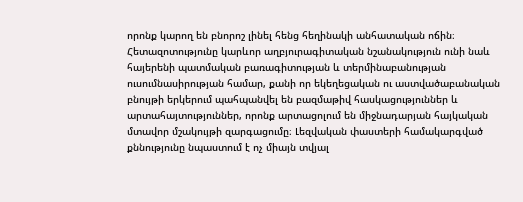որոնք կարող են բնորոշ լինել հենց հեղինակի անհատական ոճին։ Հետազոտությունը կարևոր աղբյուրագիտական նշանակություն ունի նաև հայերենի պատմական բառագիտության և տերմինաբանության ուսումնասիրության համար, քանի որ եկեղեցական ու աստվածաբանական բնույթի երկերում պահպանվել են բազմաթիվ հասկացություններ և արտահայտություններ, որոնք արտացոլում են միջնադարյան հայկական մտավոր մշակույթի զարգացումը։ Լեզվական փաստերի համակարգված քննությունը նպաստում է ոչ միայն տվյալ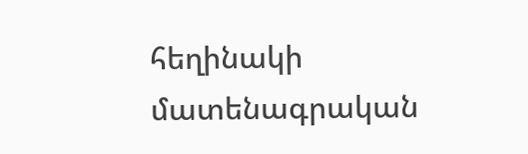հեղինակի մատենագրական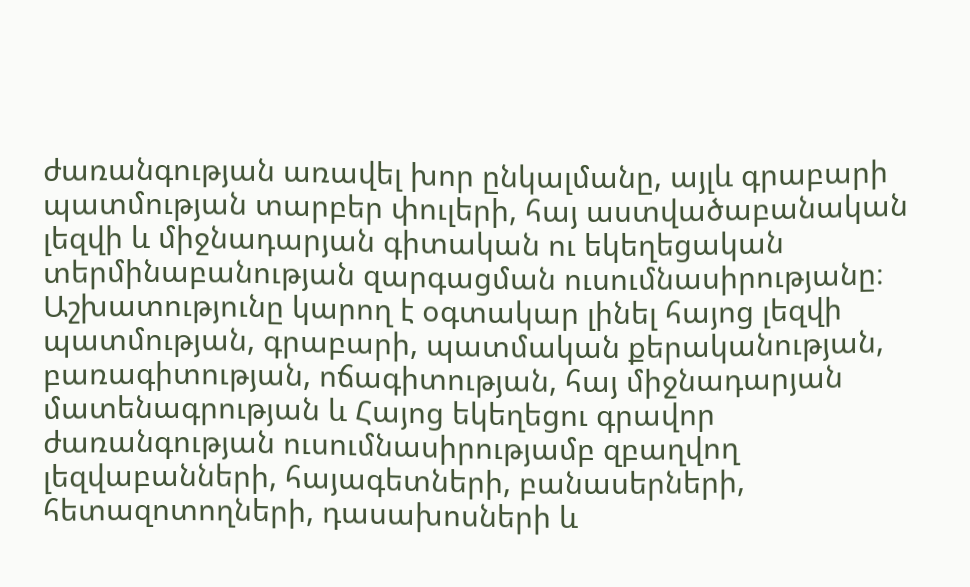ժառանգության առավել խոր ընկալմանը, այլև գրաբարի պատմության տարբեր փուլերի, հայ աստվածաբանական լեզվի և միջնադարյան գիտական ու եկեղեցական տերմինաբանության զարգացման ուսումնասիրությանը։ Աշխատությունը կարող է օգտակար լինել հայոց լեզվի պատմության, գրաբարի, պատմական քերականության, բառագիտության, ոճագիտության, հայ միջնադարյան մատենագրության և Հայոց եկեղեցու գրավոր ժառանգության ուսումնասիրությամբ զբաղվող լեզվաբանների, հայագետների, բանասերների, հետազոտողների, դասախոսների և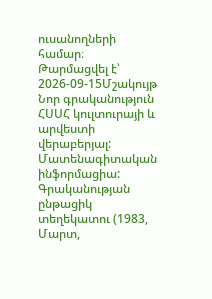ուսանողների համար։
Թարմացվել է՝ 2026-09-15Մշակույթ
Նոր գրականություն ՀՍՍՀ կուլտուրայի և արվեստի վերաբերյալ: Մատենագիտական ինֆորմացիա: Գրականության ընթացիկ տեղեկատու (1983, Մարտ,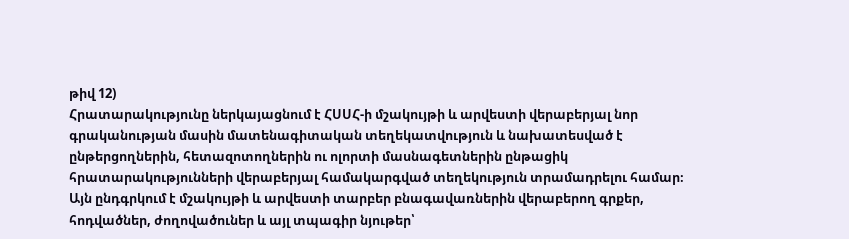թիվ 12)
Հրատարակությունը ներկայացնում է ՀՍՍՀ-ի մշակույթի և արվեստի վերաբերյալ նոր գրականության մասին մատենագիտական տեղեկատվություն և նախատեսված է ընթերցողներին, հետազոտողներին ու ոլորտի մասնագետներին ընթացիկ հրատարակությունների վերաբերյալ համակարգված տեղեկություն տրամադրելու համար։ Այն ընդգրկում է մշակույթի և արվեստի տարբեր բնագավառներին վերաբերող գրքեր, հոդվածներ, ժողովածուներ և այլ տպագիր նյութեր՝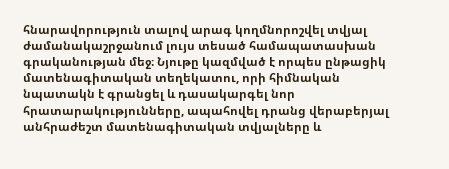հնարավորություն տալով արագ կողմնորոշվել տվյալ ժամանակաշրջանում լույս տեսած համապատասխան գրականության մեջ։ Նյութը կազմված է որպես ընթացիկ մատենագիտական տեղեկատու, որի հիմնական նպատակն է գրանցել և դասակարգել նոր հրատարակությունները, ապահովել դրանց վերաբերյալ անհրաժեշտ մատենագիտական տվյալները և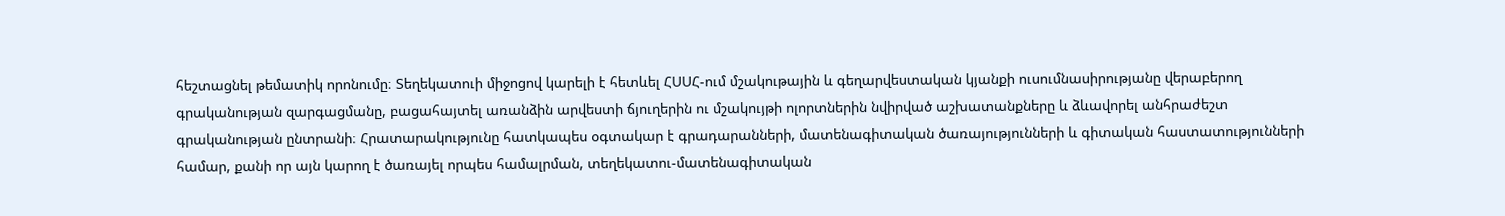հեշտացնել թեմատիկ որոնումը։ Տեղեկատուի միջոցով կարելի է հետևել ՀՍՍՀ-ում մշակութային և գեղարվեստական կյանքի ուսումնասիրությանը վերաբերող գրականության զարգացմանը, բացահայտել առանձին արվեստի ճյուղերին ու մշակույթի ոլորտներին նվիրված աշխատանքները և ձևավորել անհրաժեշտ գրականության ընտրանի։ Հրատարակությունը հատկապես օգտակար է գրադարանների, մատենագիտական ծառայությունների և գիտական հաստատությունների համար, քանի որ այն կարող է ծառայել որպես համալրման, տեղեկատու-մատենագիտական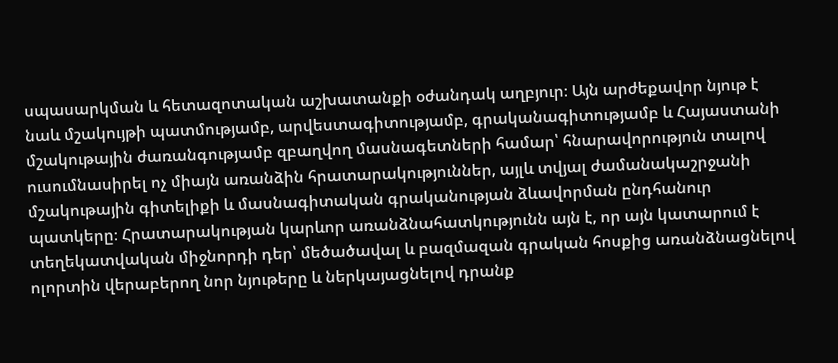սպասարկման և հետազոտական աշխատանքի օժանդակ աղբյուր։ Այն արժեքավոր նյութ է նաև մշակույթի պատմությամբ, արվեստագիտությամբ, գրականագիտությամբ և Հայաստանի մշակութային ժառանգությամբ զբաղվող մասնագետների համար՝ հնարավորություն տալով ուսումնասիրել ոչ միայն առանձին հրատարակություններ, այլև տվյալ ժամանակաշրջանի մշակութային գիտելիքի և մասնագիտական գրականության ձևավորման ընդհանուր պատկերը։ Հրատարակության կարևոր առանձնահատկությունն այն է, որ այն կատարում է տեղեկատվական միջնորդի դեր՝ մեծածավալ և բազմազան գրական հոսքից առանձնացնելով ոլորտին վերաբերող նոր նյութերը և ներկայացնելով դրանք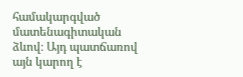համակարգված մատենագիտական ձևով։ Այդ պատճառով այն կարող է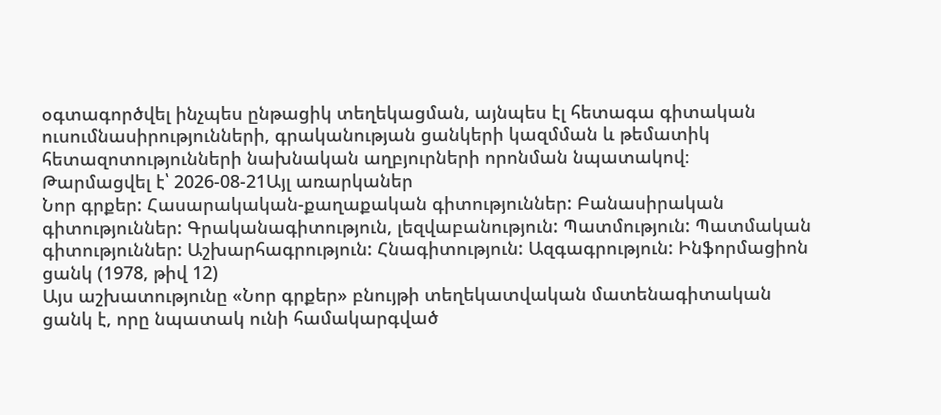օգտագործվել ինչպես ընթացիկ տեղեկացման, այնպես էլ հետագա գիտական ուսումնասիրությունների, գրականության ցանկերի կազմման և թեմատիկ հետազոտությունների նախնական աղբյուրների որոնման նպատակով։
Թարմացվել է՝ 2026-08-21Այլ առարկաներ
Նոր գրքեր: Հասարակական-քաղաքական գիտություններ: Բանասիրական գիտություններ: Գրականագիտություն, լեզվաբանություն: Պատմություն: Պատմական գիտություններ: Աշխարհագրություն: Հնագիտություն: Ազգագրություն: Ինֆորմացիոն ցանկ (1978, թիվ 12)
Այս աշխատությունը «Նոր գրքեր» բնույթի տեղեկատվական մատենագիտական ցանկ է, որը նպատակ ունի համակարգված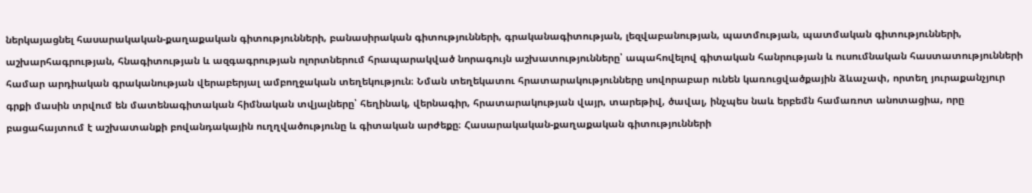ներկայացնել հասարակական-քաղաքական գիտությունների, բանասիրական գիտությունների, գրականագիտության, լեզվաբանության, պատմության, պատմական գիտությունների, աշխարհագրության, հնագիտության և ազգագրության ոլորտներում հրապարակված նորագույն աշխատությունները՝ ապահովելով գիտական հանրության և ուսումնական հաստատությունների համար արդիական գրականության վերաբերյալ ամբողջական տեղեկություն։ Նման տեղեկատու հրատարակությունները սովորաբար ունեն կառուցվածքային ձևաչափ, որտեղ յուրաքանչյուր գրքի մասին տրվում են մատենագիտական հիմնական տվյալները՝ հեղինակ, վերնագիր, հրատարակության վայր, տարեթիվ, ծավալ, ինչպես նաև երբեմն համառոտ անոտացիա, որը բացահայտում է աշխատանքի բովանդակային ուղղվածությունը և գիտական արժեքը։ Հասարակական-քաղաքական գիտությունների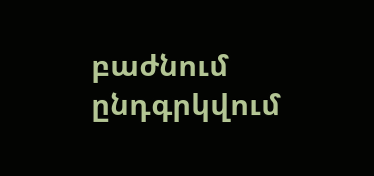բաժնում ընդգրկվում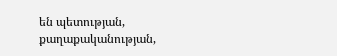են պետության, քաղաքականության,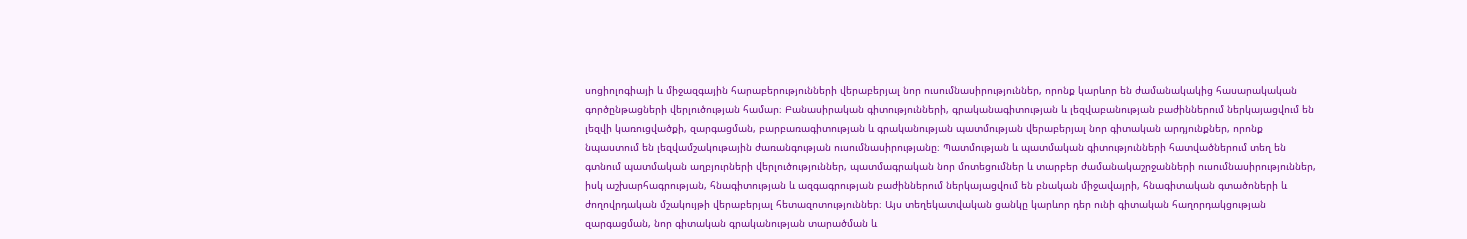սոցիոլոգիայի և միջազգային հարաբերությունների վերաբերյալ նոր ուսումնասիրություններ, որոնք կարևոր են ժամանակակից հասարակական գործընթացների վերլուծության համար։ Բանասիրական գիտությունների, գրականագիտության և լեզվաբանության բաժիններում ներկայացվում են լեզվի կառուցվածքի, զարգացման, բարբառագիտության և գրականության պատմության վերաբերյալ նոր գիտական արդյունքներ, որոնք նպաստում են լեզվամշակութային ժառանգության ուսումնասիրությանը։ Պատմության և պատմական գիտությունների հատվածներում տեղ են գտնում պատմական աղբյուրների վերլուծություններ, պատմագրական նոր մոտեցումներ և տարբեր ժամանակաշրջանների ուսումնասիրություններ, իսկ աշխարհագրության, հնագիտության և ազգագրության բաժիններում ներկայացվում են բնական միջավայրի, հնագիտական գտածոների և ժողովրդական մշակույթի վերաբերյալ հետազոտություններ։ Այս տեղեկատվական ցանկը կարևոր դեր ունի գիտական հաղորդակցության զարգացման, նոր գիտական գրականության տարածման և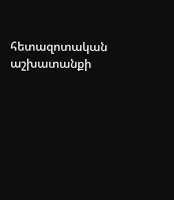հետազոտական աշխատանքի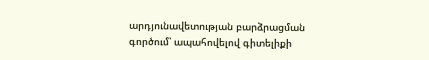արդյունավետության բարձրացման գործում՝ ապահովելով գիտելիքի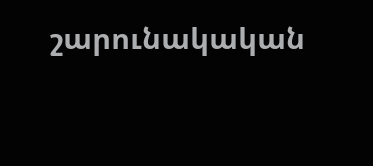շարունակական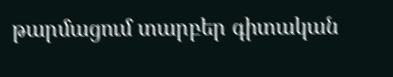թարմացում տարբեր գիտական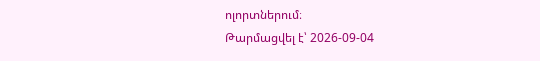ոլորտներում։
Թարմացվել է՝ 2026-09-04